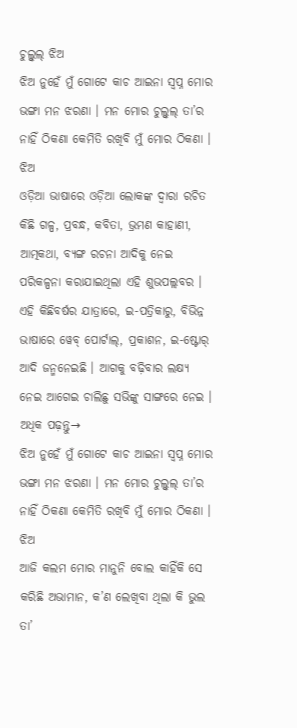ଚୁଲ୍ବୁଲ୍ ଝିଅ
ଝିଅ ନୁହେଁ ମୁଁ ଗୋଟେ କାଚ ଆଇନା ସ୍ୱପ୍ନ ମୋର ଭଙ୍ଗା ମନ ଝରଣା । ମନ ମୋର ଚୁଲ୍ବୁଲ୍ ତା’ର ନାହିଁ ଠିକଣା କେମିତି ରଖିବି ମୁଁ ମୋର ଠିକଣା । ଝିଅ
ଓଡ଼ିଆ ଭାଷାରେ ଓଡ଼ିଆ ଲୋକଙ୍କ ଦ୍ୱାରା ରଚିତ କିଛି ଗଳ୍ପ, ପ୍ରବନ୍ଧ, କବିତା, ଭ୍ରମଣ କାହାଣୀ, ଆତ୍ମକଥା, ବ୍ୟଙ୍ଗ ରଚନା ଆଦିକୁ ନେଇ ପରିକଳ୍ପନା କରାଯାଇଥିଲା ଏହି ଶୁଭପଲ୍ଲବର । ଏହି କିଛିବର୍ଷର ଯାତ୍ରାରେ, ଇ-ପତ୍ରିକାରୁ, ବିଭିନ୍ନ ଭାଷାରେ ୱେବ୍ ପୋର୍ଟାଲ୍, ପ୍ରକାଶନ, ଇ-ଷ୍ଟୋର୍ ଆଦି ଜନ୍ମନେଇଛି । ଆଗକୁ ବଢ଼ିବାର ଲକ୍ଷ୍ୟ ନେଇ ଆଗେଇ ଚାଲିଛୁ ସଭିଙ୍କୁ ସାଙ୍ଗରେ ନେଇ ।
ଅଧିକ ପଢ଼ନ୍ତୁ→
ଝିଅ ନୁହେଁ ମୁଁ ଗୋଟେ କାଚ ଆଇନା ସ୍ୱପ୍ନ ମୋର ଭଙ୍ଗା ମନ ଝରଣା । ମନ ମୋର ଚୁଲ୍ବୁଲ୍ ତା’ର ନାହିଁ ଠିକଣା କେମିତି ରଖିବି ମୁଁ ମୋର ଠିକଣା । ଝିଅ
ଆଜି କଲମ ମୋର ମାନୁନି ବୋଲ କାହିଁକି ସେ କରିଛି ଅଭାମାନ, କ’ଣ ଲେଖିବା ଥିଲା କି ଭୁଲ ତା’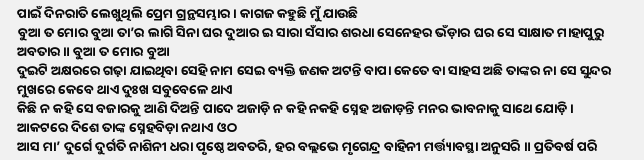ପାଇଁ ଦିନରାତି ଲେଖୁଥିଲି ପ୍ରେମ ଗ୍ରନ୍ଥସମ୍ଭାର । କାଗଜ କହୁଛି ମୁଁ ଯାଉଛି
ବୁଆ ତ ମୋର ବୁଆ ତା’ର ଲାଗି ସିନା ଘର ଦୁଆର ଇ ସାରା ସଁସାର ଶରଧା ସେନେହର ଭଁଡ଼ାର ଘର ସେ ସାକ୍ଷାତ ମାହାପୁରୁ ଅବତାର ॥ ବୁଆ ତ ମୋର ବୁଆ
ଦୁଇଟି ଅକ୍ଷରରେ ଗଢ଼ା ଯାଇଥିବା ସେହି ନାମ ସେଇ ବ୍ୟକ୍ତି ଜଣକ ଅଟନ୍ତି ବାପା କେତେ ବା ସାହସ ଅଛି ତାଙ୍କର ନା ସେ ସୁନ୍ଦର ମୁଖରେ କେବେ ଥାଏ ଦୁଃଖ ସବୁବେଳେ ଥାଏ
କିଛି ନ କହି ସେ ବଜାରକୁ ଆଣି ଦିଅନ୍ତି ପାଦେ ଅଜାଡ଼ି ନ କହି ନକହି ସ୍ନେହ ଅଜାଡ଼ନ୍ତି ମନର ଭାବନାକୁ ସାଥେ ଯୋଡ଼ି । ଆକଟରେ ଦିଶେ ତାଙ୍କ ସ୍ନେହବିଡ଼ା ନଥାଏ ଓଠ
ଆସ ମା’ ଦୁର୍ଗେ ଦୁର୍ଗତି ନାଶିନୀ ଧରା ପୃଷ୍ଠେ ଅବତରି, ହର ବଲ୍ଲଭେ ମୃଗେନ୍ଦ୍ର ବାହିନୀ ମର୍ତ୍ତ୍ୟାବସ୍ଥା ଅନୁସରି ॥ ପ୍ରତିବର୍ଷ ପରି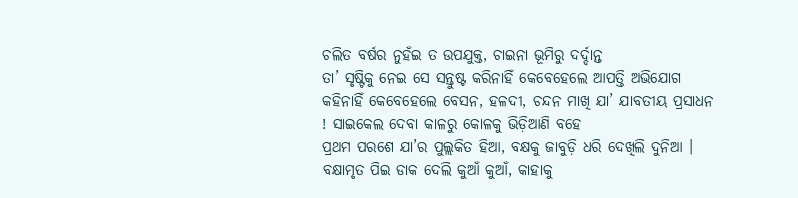ଚଲିତ ବର୍ଷର ନୁହଁଇ ତ ଉପଯୁକ୍ତ, ଚାଇନା ଭୂମିରୁ ଦର୍ଦ୍ଦାନ୍ତ
ତା’ ସୃଷ୍ଟିକୁ ନେଇ ସେ ସନ୍ତୁଷ୍ଟ କରିନାହିଁ କେବେହେଲେ ଆପତ୍ତି ଅଭିଯୋଗ କହିନାହିଁ କେବେହେଲେ ବେସନ, ହଳଦୀ, ଚନ୍ଦନ ମାଖି ଯା’ ଯାବତୀୟ ପ୍ରସାଧନ ! ସାଇକେଲ ଦେବା କାଳରୁ କୋଳକୁ ଭିଡ଼ିଆଣି ବହେ
ପ୍ରଥମ ପରଶେ ଯା’ର ପୁଲ୍ଲକିତ ହିଆ, ବକ୍ଷକୁ ଜାବୁଡ଼ି ଧରି ଦେଖିଲି ଦୁନିଆ । ବକ୍ଷାମୃତ ପିଇ ଡାକ ଦେଲି କୁଆଁ କୁଆଁ, କାହାକୁ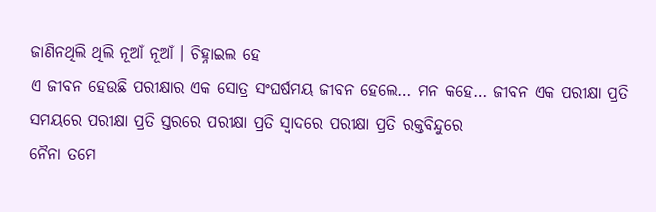ଜାଣିନଥିଲି ଥିଲି ନୂଆଁ ନୂଆଁ । ଚିହ୍ନାଇଲ ହେ
ଏ ଜୀବନ ହେଉଛି ପରୀକ୍ଷାର ଏକ ସୋତ୍ର ସଂଘର୍ଷମୟ ଜୀବନ ହେଲେ… ମନ କହେ… ଜୀବନ ଏକ ପରୀକ୍ଷା ପ୍ରତି ସମୟରେ ପରୀକ୍ଷା ପ୍ରତି ସ୍ତରରେ ପରୀକ୍ଷା ପ୍ରତି ସ୍ୱାଦରେ ପରୀକ୍ଷା ପ୍ରତି ରକ୍ତବିନ୍ଦୁରେ
ନୈନା ତମେ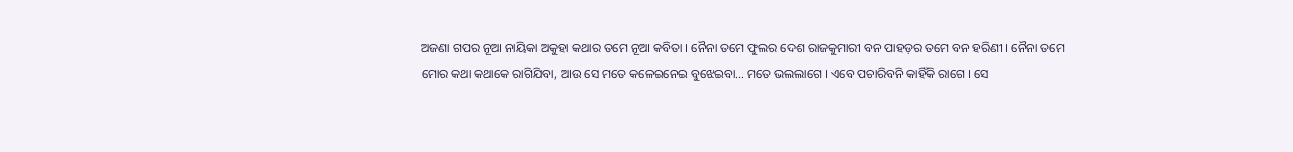ଅଜଣା ଗପର ନୂଆ ନାୟିକା ଅକୁହା କଥାର ତମେ ନୂଆ କବିତା । ନୈନା ତମେ ଫୁଲର ଦେଶ ରାଜକୁମାରୀ ବନ ପାହଡ଼ର ତମେ ବନ ହରିଣୀ । ନୈନା ତମେ
ମୋର କଥା କଥାକେ ରାଗିଯିବା, ଆଉ ସେ ମତେ କଳେଇନେଇ ବୁଝେଇବା… ମତେ ଭଲଲାଗେ । ଏବେ ପଚାରିବନି କାହିଁକି ରାଗେ । ସେ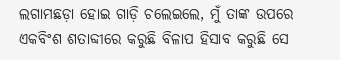ଲଗାମଛଡ଼ା ହୋଇ ଗାଡ଼ି ଚଲେଇଲେ, ମୁଁ ତାଙ୍କ ଉପରେ
ଏକବିଂଶ ଶତାବ୍ଦୀରେ କରୁଛି ବିଳାପ ହିସାବ କରୁଛି ସେ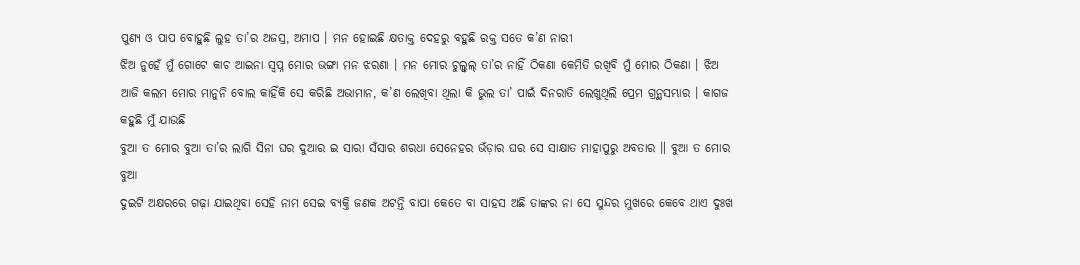ପୁଣ୍ୟ ଓ ପାପ ବୋହୁଛି ଲୁହ ତା’ର ଅଜସ୍ର, ଅମାପ । ମନ ହୋଇଛି କ୍ଷତାକ୍ତ ଦେହରୁ ବହୁଛି ରକ୍ତ ସତେ କ’ଣ ନାରୀ
ଝିଅ ନୁହେଁ ମୁଁ ଗୋଟେ କାଚ ଆଇନା ସ୍ୱପ୍ନ ମୋର ଭଙ୍ଗା ମନ ଝରଣା । ମନ ମୋର ଚୁଲ୍ବୁଲ୍ ତା’ର ନାହିଁ ଠିକଣା କେମିତି ରଖିବି ମୁଁ ମୋର ଠିକଣା । ଝିଅ
ଆଜି କଲମ ମୋର ମାନୁନି ବୋଲ କାହିଁକି ସେ କରିଛି ଅଭାମାନ, କ’ଣ ଲେଖିବା ଥିଲା କି ଭୁଲ ତା’ ପାଇଁ ଦିନରାତି ଲେଖୁଥିଲି ପ୍ରେମ ଗ୍ରନ୍ଥସମ୍ଭାର । କାଗଜ କହୁଛି ମୁଁ ଯାଉଛି
ବୁଆ ତ ମୋର ବୁଆ ତା’ର ଲାଗି ସିନା ଘର ଦୁଆର ଇ ସାରା ସଁସାର ଶରଧା ସେନେହର ଭଁଡ଼ାର ଘର ସେ ସାକ୍ଷାତ ମାହାପୁରୁ ଅବତାର ॥ ବୁଆ ତ ମୋର ବୁଆ
ଦୁଇଟି ଅକ୍ଷରରେ ଗଢ଼ା ଯାଇଥିବା ସେହି ନାମ ସେଇ ବ୍ୟକ୍ତି ଜଣକ ଅଟନ୍ତି ବାପା କେତେ ବା ସାହସ ଅଛି ତାଙ୍କର ନା ସେ ସୁନ୍ଦର ମୁଖରେ କେବେ ଥାଏ ଦୁଃଖ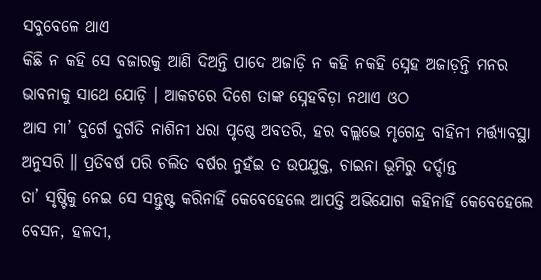ସବୁବେଳେ ଥାଏ
କିଛି ନ କହି ସେ ବଜାରକୁ ଆଣି ଦିଅନ୍ତି ପାଦେ ଅଜାଡ଼ି ନ କହି ନକହି ସ୍ନେହ ଅଜାଡ଼ନ୍ତି ମନର ଭାବନାକୁ ସାଥେ ଯୋଡ଼ି । ଆକଟରେ ଦିଶେ ତାଙ୍କ ସ୍ନେହବିଡ଼ା ନଥାଏ ଓଠ
ଆସ ମା’ ଦୁର୍ଗେ ଦୁର୍ଗତି ନାଶିନୀ ଧରା ପୃଷ୍ଠେ ଅବତରି, ହର ବଲ୍ଲଭେ ମୃଗେନ୍ଦ୍ର ବାହିନୀ ମର୍ତ୍ତ୍ୟାବସ୍ଥା ଅନୁସରି ॥ ପ୍ରତିବର୍ଷ ପରି ଚଲିତ ବର୍ଷର ନୁହଁଇ ତ ଉପଯୁକ୍ତ, ଚାଇନା ଭୂମିରୁ ଦର୍ଦ୍ଦାନ୍ତ
ତା’ ସୃଷ୍ଟିକୁ ନେଇ ସେ ସନ୍ତୁଷ୍ଟ କରିନାହିଁ କେବେହେଲେ ଆପତ୍ତି ଅଭିଯୋଗ କହିନାହିଁ କେବେହେଲେ ବେସନ, ହଳଦୀ,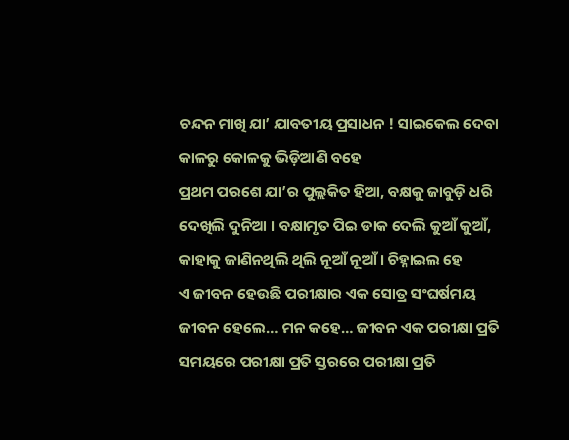ଚନ୍ଦନ ମାଖି ଯା’ ଯାବତୀୟ ପ୍ରସାଧନ ! ସାଇକେଲ ଦେବା କାଳରୁ କୋଳକୁ ଭିଡ଼ିଆଣି ବହେ
ପ୍ରଥମ ପରଶେ ଯା’ର ପୁଲ୍ଲକିତ ହିଆ, ବକ୍ଷକୁ ଜାବୁଡ଼ି ଧରି ଦେଖିଲି ଦୁନିଆ । ବକ୍ଷାମୃତ ପିଇ ଡାକ ଦେଲି କୁଆଁ କୁଆଁ, କାହାକୁ ଜାଣିନଥିଲି ଥିଲି ନୂଆଁ ନୂଆଁ । ଚିହ୍ନାଇଲ ହେ
ଏ ଜୀବନ ହେଉଛି ପରୀକ୍ଷାର ଏକ ସୋତ୍ର ସଂଘର୍ଷମୟ ଜୀବନ ହେଲେ… ମନ କହେ… ଜୀବନ ଏକ ପରୀକ୍ଷା ପ୍ରତି ସମୟରେ ପରୀକ୍ଷା ପ୍ରତି ସ୍ତରରେ ପରୀକ୍ଷା ପ୍ରତି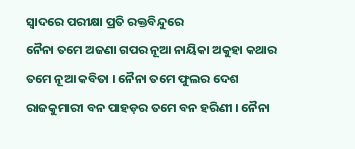ସ୍ୱାଦରେ ପରୀକ୍ଷା ପ୍ରତି ରକ୍ତବିନ୍ଦୁରେ
ନୈନା ତମେ ଅଜଣା ଗପର ନୂଆ ନାୟିକା ଅକୁହା କଥାର ତମେ ନୂଆ କବିତା । ନୈନା ତମେ ଫୁଲର ଦେଶ ରାଜକୁମାରୀ ବନ ପାହଡ଼ର ତମେ ବନ ହରିଣୀ । ନୈନା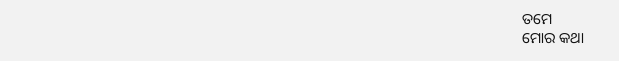ତମେ
ମୋର କଥା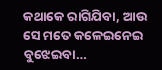କଥାକେ ରାଗିଯିବା, ଆଉ ସେ ମତେ କଳେଇନେଇ ବୁଝେଇବା…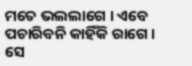ମତେ ଭଲଲାଗେ । ଏବେ ପଚାରିବନି କାହିଁକି ରାଗେ । ସେ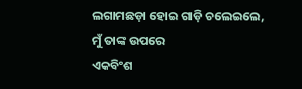ଲଗାମଛଡ଼ା ହୋଇ ଗାଡ଼ି ଚଲେଇଲେ, ମୁଁ ତାଙ୍କ ଉପରେ
ଏକବିଂଶ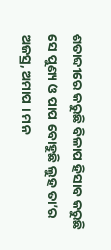ଶତାବ୍ଦୀରେ କରୁଛି ବିଳାପ ହିସାବ କରୁଛି ସେ ପୁଣ୍ୟ ଓ ପାପ ବୋହୁଛି ଲୁହ ତା’ର ଅଜସ୍ର, ଅମାପ । ମନ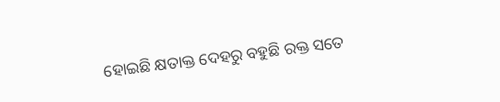ହୋଇଛି କ୍ଷତାକ୍ତ ଦେହରୁ ବହୁଛି ରକ୍ତ ସତେ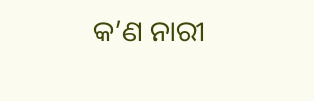କ’ଣ ନାରୀ